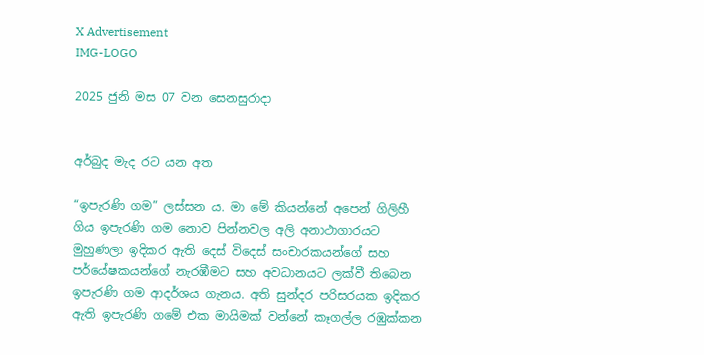X Advertisement
IMG-LOGO

2025 ජුනි මස 07 වන සෙනසුරාදා


අර්බුද මැද රට යන අත

“ඉපැරණි ගම” ලස්සන ය. මා මේ කියන්නේ අපෙන් ගිලිහී ගිය ඉපැරණි ගම නොව පින්නවල අලි අනාථාගාරයට මුහුණලා ඉදිකර ඇති දෙස් විදෙස් සංචාරකයන්ගේ සහ පර්යේෂකයන්ගේ නැරඹීමට සහ අවධානයට ලක්වී තිබෙන ඉපැරණි ගම ආදර්ශය ගැනය. අති සුන්දර පරිසරයක ඉදිකර ඇති ඉපැරණි ගමේ එක මායිමක් වන්නේ කෑගල්ල රඹුක්කන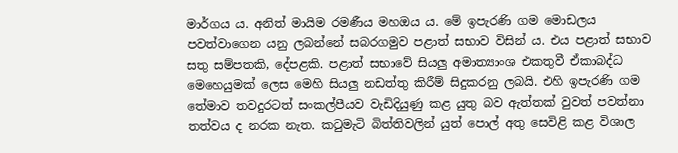මාර්ගය ය. අනිත් මායිම රමණීය මහඔය ය. මේ ඉපැරණි ගම මොඩලය පවත්වාගෙන යනු ලබන්නේ සබරගමුව පළාත් සභාව විසින් ය. එය පළාත් සභාව සතු සම්පතකි, දේපළකි. පළාත් සභාවේ සියලු අමාත්‍යාංශ එකතුවී ඒකාබද්ධ මෙහෙයුමක් ලෙස මෙහි සියලු නඩත්තු කිරීම් සිදුකරනු ලබයි. එහි ඉපැරණි ගම තේමාව තවදුරටත් සංකල්පීයව වැඩිදියුණු කළ යුතු බව ඇත්තක් වුවත් පවත්නා තත්වය ද නරක නැත. කටුමැටි බිත්තිවලින් යුත් පොල් අතු සෙවිළි කළ විශාල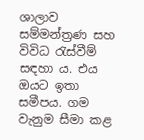ශාලාව සම්මන්ත්‍රණ සහ විවිධ රැස්වීම් සඳහා ය. එය ඔයට ඉතා සමීපය. ගම වැනුම සීමා කළ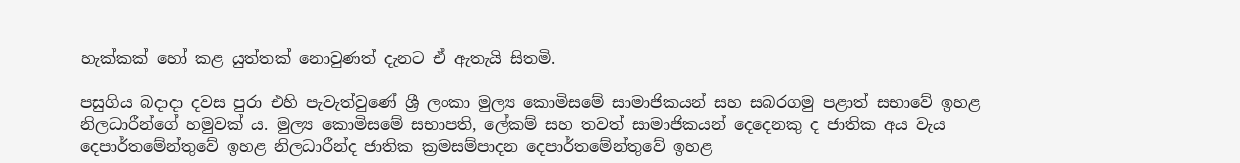හැක්කක් හෝ කළ යුත්තක් නොවුණත් දැනට ඒ ඇතැයි සිතමි.

පසුගිය බදාදා දවස පුරා එහි පැවැත්වුණේ ශ්‍රී ලංකා මුල්‍ය කොමිසමේ සාමාජිකයන් සහ සබරගමු පළාත් සභාවේ ඉහළ නිලධාරීන්ගේ හමුවක් ය. මුල්‍ය කොමිසමේ සභාපති, ලේකම් සහ තවත් සාමාජිකයන් දෙදෙනකු ද ජාතික අය වැය දෙපාර්තමේන්තුවේ ඉහළ නිලධාරීන්ද ජාතික ක්‍රමසම්පාදන දෙපාර්තමේන්තුවේ ඉහළ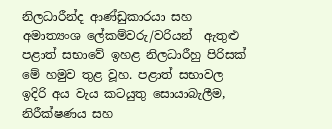නිලධාරීන්ද ආණ්ඩුකාරයා සහ අමාත්‍යංශ ලේකම්වරු/වරියන්  ඇතුළු පළාත් සභාවේ ඉහළ නිලධාරීහු පිරිසක් මේ හමුව තුළ වූහ. පළාත් සභාවල ඉදිරි අය වැය කටයුතු සොයාබැලීම, නිරීක්ෂණය සහ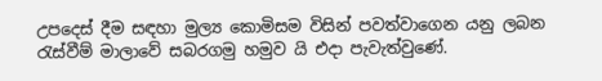උපදෙස් දීම සඳහා මුල්‍ය කොමිසම විසින් පවත්වාගෙන යනු ලබන රැස්වීම් මාලාවේ සබරගමු හමුව යි එදා පැවැත්වුණේ.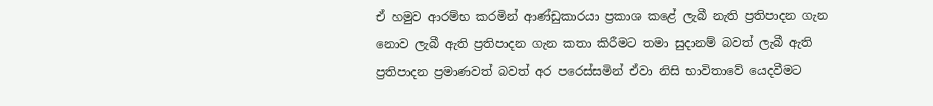ඒ හමුව ආරම්භ කරමින් ආණ්ඩුකාරයා ප්‍රකාශ කළේ ලැබී නැති ප්‍රතිපාදන ගැන නොව ලැබී ඇති ප්‍රතිපාදන ගැන කතා කිරීමට තමා සුදානම් බවත් ලැබී ඇති ප්‍රතිපාදන ප්‍රමාණවත් බවත් අර පරෙස්සමින් ඒවා නිසි භාවිතාවේ යෙදවීමට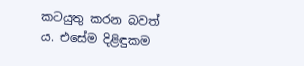කටයුතු කරන බවත් ය. එසේම දිළිඳුකම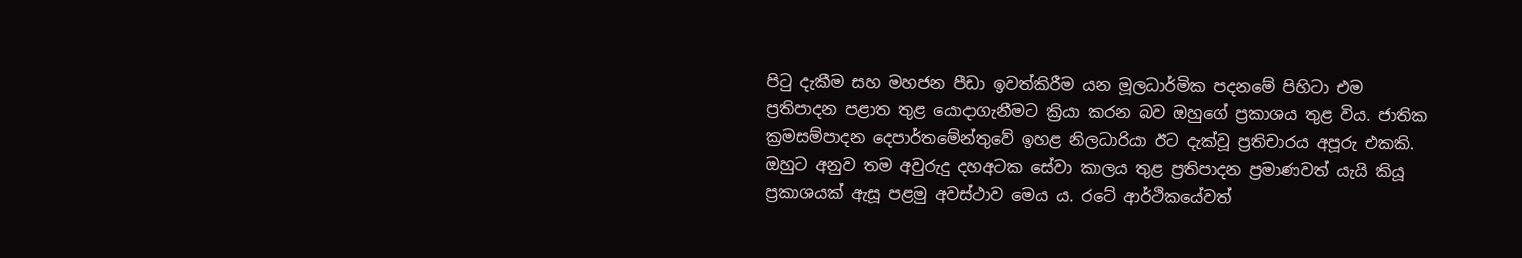පිටු දැකීම සහ මහජන පීඩා ඉවත්කිරීම යන මූලධාර්මික පදනමේ පිහිටා එම ප්‍රතිපාදන පළාත තුළ යොදාගැනීමට ක්‍රියා කරන බව ඔහුගේ ප්‍රකාශය තුළ විය. ජාතික ක්‍රමසම්පාදන දෙපාර්තමේන්තුවේ ඉහළ නිලධාරියා ඊට දැක්වූ ප්‍රතිචාරය අපූරු එකකි. ඔහුට අනුව තම අවුරුදු දහඅටක සේවා කාලය තුළ ප්‍රතිපාදන ප්‍රමාණවත් යැයි කියූ ප්‍රකාශයක් ඇසූ පළමු අවස්ථාව මෙය ය. රටේ ආර්ථිකයේවත්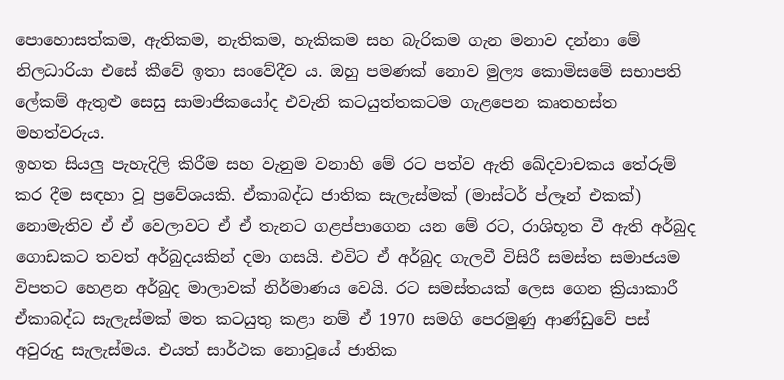පොහොසත්කම, ඇතිකම, නැතිකම, හැකිකම සහ බැරිකම ගැන මනාව දන්නා මේ නිලධාරියා එසේ කීවේ ඉතා සංවේදීව ය. ඔහු පමණක් නොව මුල්‍ය කොමිසමේ සභාපති ලේකම් ඇතුළු සෙසු සාමාජිකයෝද එවැනි කටයුත්තකටම ගැළපෙන කෘතහස්ත මහත්වරුය.
ඉහත සියලු පැහැදිලි කිරීම සහ වැනුම වනාහි මේ රට පත්ව ඇති ඛේදවාචකය තේරුම් කර දීම සඳහා වූ ප්‍රවේශයකි. ඒකාබද්ධ ජාතික සැලැස්මක් (මාස්ටර් ප්ලෑන් එකක්) නොමැතිව ඒ ඒ වෙලාවට ඒ ඒ තැනට ගළප්පාගෙන යන මේ රට, රාශිභූත වී ඇති අර්බුද ගොඩකට තවත් අර්බුදයකින් දමා ගසයි. එවිට ඒ අර්බුද ගැලවී විසිරී සමස්ත සමාජයම විපතට හෙළන අර්බුද මාලාවක් නිර්මාණය වෙයි. රට සමස්තයක් ලෙස ගෙන ක්‍රියාකාරී ඒකාබද්ධ සැලැස්මක් මත කටයුතු කළා නම් ඒ 1970 සමගි පෙරමුණු ආණ්ඩුවේ පස් අවුරුදු සැලැස්මය. එයත් සාර්ථක නොවූයේ ජාතික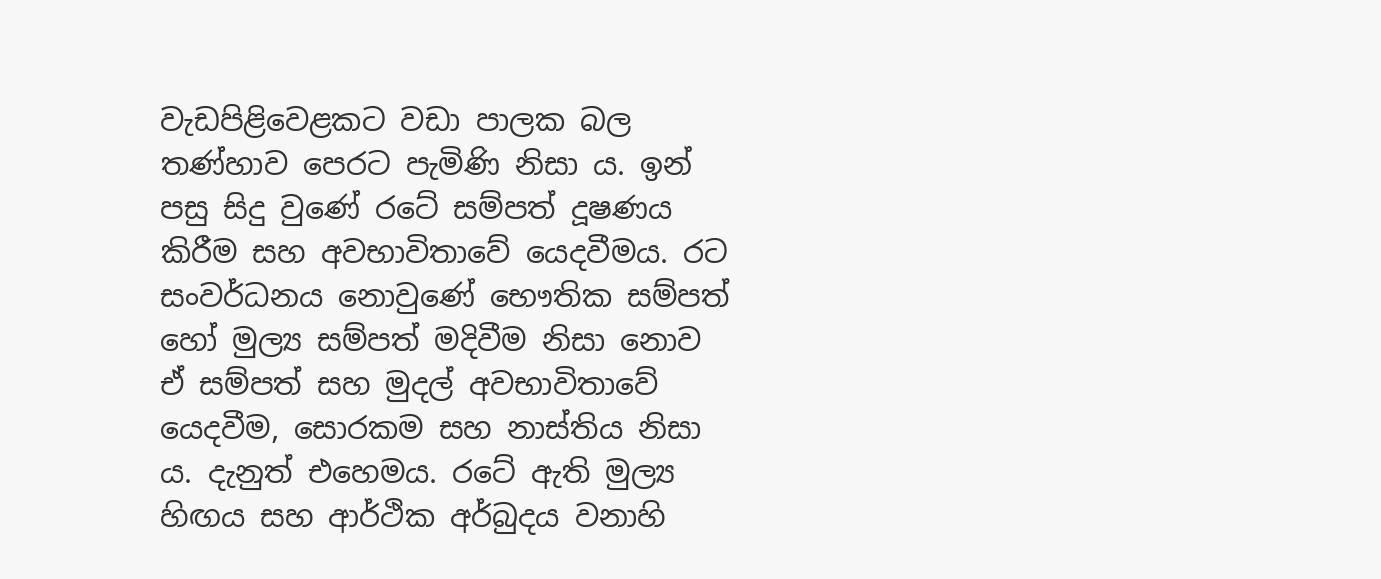වැඩපිළිවෙළකට වඩා පාලක බල තණ්හාව පෙරට පැමිණි නිසා ය. ඉන් පසු සිදු වුණේ රටේ සම්පත් දූෂණය කිරීම සහ අවභාවිතාවේ යෙදවීමය. රට සංවර්ධනය නොවුණේ භෞතික සම්පත් හෝ මුල්‍ය සම්පත් මදිවීම නිසා නොව ඒ සම්පත් සහ මුදල් අවභාවිතාවේ යෙදවීම, සොරකම සහ නාස්තිය නිසා ය. දැනුත් එහෙමය. රටේ ඇති මුල්‍ය හිඟය සහ ආර්ථික අර්බුදය වනාහි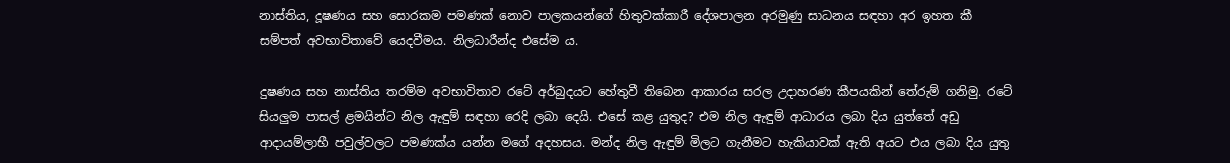නාස්තිය, දූෂණය සහ සොරකම පමණක් නොව පාලකයන්ගේ හිතුවක්කාරී දේශපාලන අරමුණු සාධනය සඳහා අර ඉහත කී සම්පත් අවභාවිතාවේ යෙදවීමය. නිලධාරීන්ද එසේම ය.

දුෂණය සහ නාස්තිය තරම්ම අවභාවිතාව රටේ අර්බුදයට හේතුවී තිබෙන ආකාරය සරල උදාහරණ කීපයකින් තේරුම් ගනිමු. රටේ සියලුම පාසල් ළමයින්ට නිල ඇඳුම් සඳහා රෙදි ලබා දෙයි. එසේ කළ යුතුද? එම නිල ඇඳුම් ආධාරය ලබා දිය යුත්තේ අඩු ආදායම්ලාභී පවුල්වලට පමණක්ය යන්න මගේ අදහසය. මන්ද නිල ඇඳුම් මිලට ගැනීමට හැකියාවක් ඇති අයට එය ලබා දිය යුතු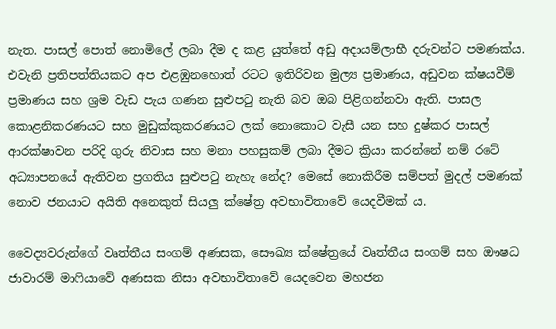නැත. පාසල් පොත් නොමිලේ ලබා දීම ද කළ යුත්තේ අඩු අදායම්ලාභී දරුවන්ට පමණක්ය. එවැනි ප්‍රතිපත්තියකට අප එළඹුනහොත් රටට ඉතිරිවන මුල්‍ය ප්‍රමාණය, අඩුවන ක්ෂයවීම් ප්‍රමාණය සහ ශ්‍රම වැඩ පැය ගණන සුළුපටු නැති බව ඔබ පිළිගන්නවා ඇති. පාසල කොළනිකරණයට සහ මුඩුක්කුකරණයට ලක් නොකොට වැසී යන සහ දුෂ්කර පාසල් ආරක්ෂාවන පරිදි ගුරු නිවාස සහ මනා පහසුකම් ලබා දීමට ක්‍රියා කරන්නේ නම් රටේ අධ්‍යාපනයේ ඇතිවන ප්‍රගතිය සුළුපටු නැහැ නේද? මෙසේ නොකිරීම සම්පත් මුදල් පමණක් නොව ජනයාට අයිති අනෙකුත් සියලු ක්ෂේත්‍ර අවභාවිතාවේ යෙදවීමක් ය.

වෛද්‍යවරුන්ගේ වෘත්තීය සංගම් අණසක, සෞඛ්‍ය ක්ෂේත්‍රයේ වෘත්තීය සංගම් සහ ඖෂධ ජාවාරම් මාෆියාවේ අණසක නිසා අවභාවිතාවේ යෙදවෙන මහජන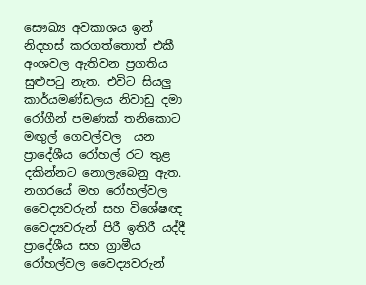සෞඛ්‍ය අවකාශය ඉන් නිදහස් කරගත්තොත් එකී අංශවල ඇතිවන ප්‍රගතිය සුළුපටු නැත. එවිට සියලු කාර්යමණ්ඩලය නිවාඩු දමා රෝගීන් පමණක් තනිකොට මඟුල් ගෙවල්වල  යන ප්‍රාදේශීය රෝහල් රට තුළ දකින්නට නොලැබෙනු ඇත. නගරයේ මහ රෝහල්වල වෛද්‍යවරුන් සහ විශේෂඥ වෛද්‍යවරුන් පිරී ඉතිරී යද්දී ප්‍රාදේශීය සහ ග්‍රාමීය රෝහල්වල වෛද්‍යවරුන්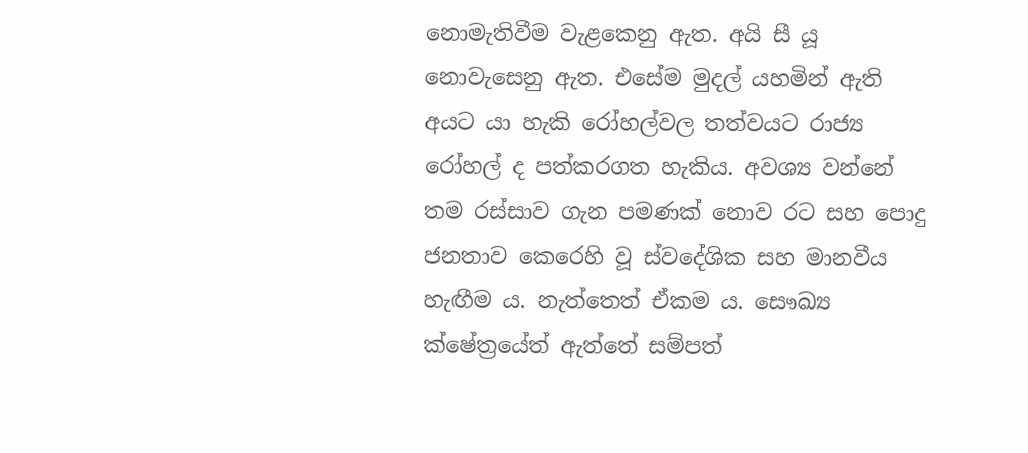නොමැතිවීම වැළකෙනු ඇත. අයි සී යූ නොවැසෙනු ඇත. එසේම මුදල් යහමින් ඇති අයට යා හැකි රෝහල්වල තත්වයට රාජ්‍ය රෝහල් ද පත්කරගත හැකිය. අවශ්‍ය වන්නේ තම රස්සාව ගැන පමණක් නොව රට සහ පොදු ජනතාව කෙරෙහි වූ ස්වදේශික සහ මානවීය හැඟීම ය. නැත්තෙත් ඒකම ය. සෞඛ්‍ය ක්ෂේත්‍රයේත් ඇත්තේ සම්පත්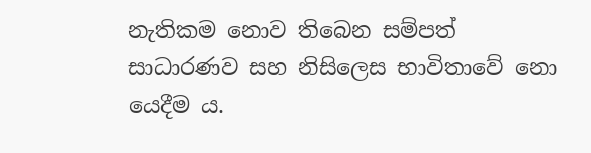නැතිකම නොව තිබෙන සම්පත් සාධාරණව සහ නිසිලෙස භාවිතාවේ නො යෙදීම ය.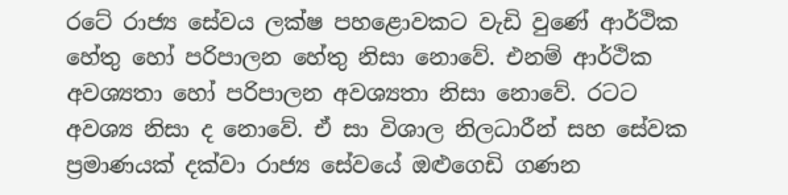රටේ රාජ්‍ය සේවය ලක්ෂ පහළොවකට වැඩි වුණේ ආර්ථික හේතු හෝ පරිපාලන හේතු නිසා නොවේ. එනම් ආර්ථික අවශ්‍යතා හෝ පරිපාලන අවශ්‍යතා නිසා නොවේ. රටට අවශ්‍ය නිසා ද නොවේ. ඒ සා විශාල නිලධාරීන් සහ සේවක ප්‍රමාණයක් දක්වා රාජ්‍ය සේවයේ ඔළුගෙඩි ගණන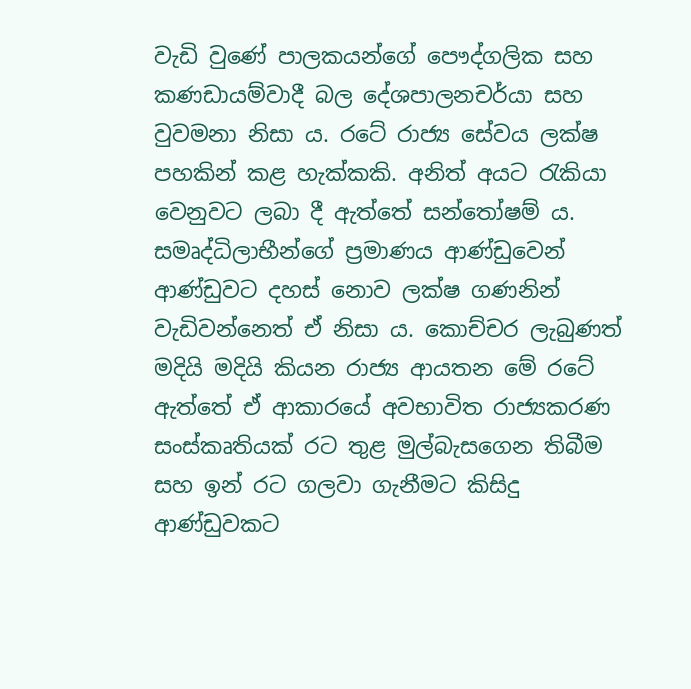වැඩි වුණේ පාලකයන්ගේ පෞද්ගලික සහ කණඩායම්වාදී බල දේශපාලනචර්යා සහ වුවමනා නිසා ය. රටේ රාජ්‍ය සේවය ලක්ෂ පහකින් කළ හැක්කකි. අනිත් අයට රැකියා වෙනුවට ලබා දී ඇත්තේ සන්තෝෂම් ය. සමෘද්ධිලාභීන්ගේ ප්‍රමාණය ආණ්ඩුවෙන් ආණ්ඩුවට දහස් නොව ලක්ෂ ගණනින් වැඩිවන්නෙත් ඒ නිසා ය. කොච්චර ලැබුණත් මදියි මදියි කියන රාජ්‍ය ආයතන මේ රටේ ඇත්තේ ඒ ආකාරයේ අවභාවිත රාජ්‍යකරණ සංස්කෘතියක් රට තුළ මුල්බැසගෙන තිබීම සහ ඉන් රට ගලවා ගැනීමට කිසිදු ආණ්ඩුවකට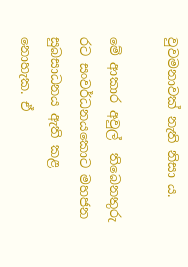වුවමනාවක් නැති නිසා ය.

මේ ආකාර අවුල්  තිබෙනතුරු රට සංවර්ධනයකොට මහජන සුබසාධනය ඇති කළ නොහැක. ඒ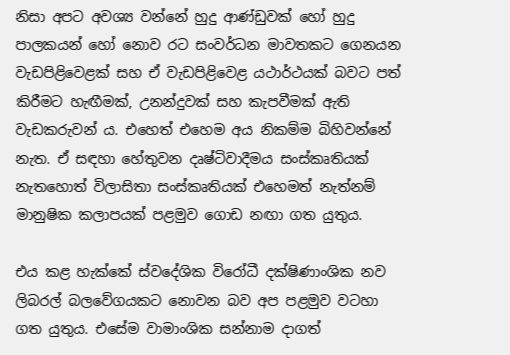නිසා අපට අවශ්‍ය වන්නේ හුදු ආණ්ඩුවක් හෝ හුදු පාලකයන් හෝ නොව රට සංවර්ධන මාවතකට ගෙනයන වැඩපිළිවෙළක් සහ ඒ වැඩපිළිවෙළ යථාර්ථයක් බවට පත් කිරීමට හැඟීමක්, උනන්දුවක් සහ කැපවීමක් ඇති වැඩකරුවන් ය. එහෙත් එහෙම අය නිකම්ම බිහිවන්නේ නැත. ඒ සඳහා හේතුවන දෘෂ්ටිවාදීමය සංස්කෘතියක් නැතහොත් විලාසිතා සංස්කෘතියක් එහෙමත් නැත්නම් මානුෂික කලාපයක් පළමුව ගොඩ නඟා ගත යුතුය.

එය කළ හැක්කේ ස්වදේශික විරෝධී දක්ෂිණාංශික නව ලිබරල් බලවේගයකට නොවන බව අප පළමුව වටහා ගත යුතුය. එසේම වාමාංශික සන්නාම දාගත්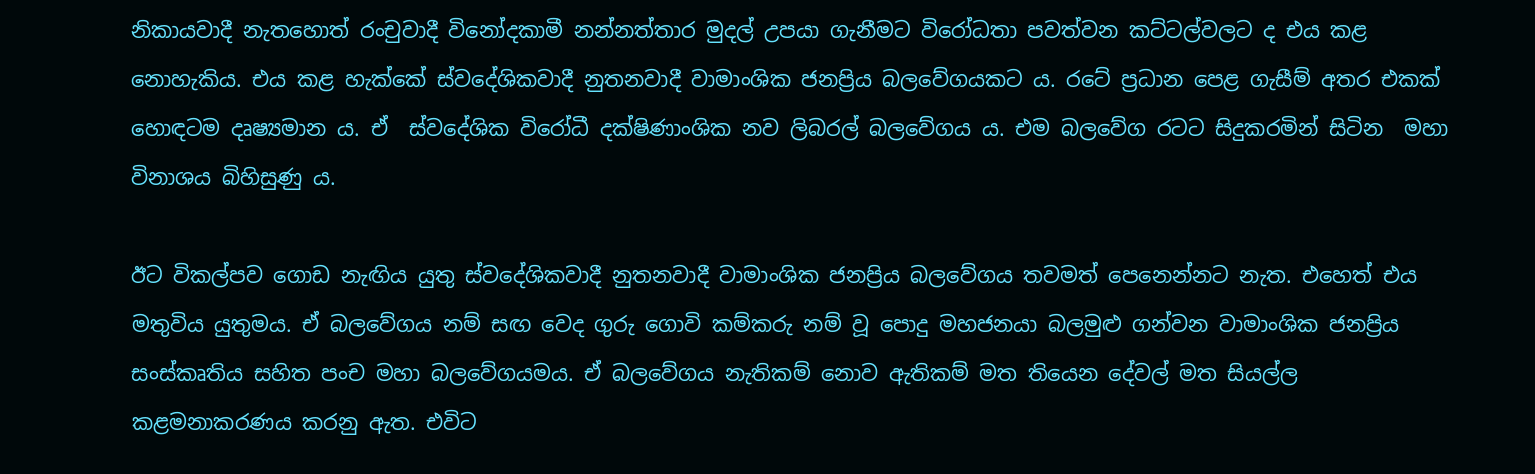නිකායවාදී නැතහොත් රංචුවාදී විනෝදකාමී නන්නත්තාර මුදල් උපයා ගැනීමට විරෝධතා පවත්වන කට්ටල්වලට ද එය කළ නොහැකිය. එය කළ හැක්කේ ස්වදේශිකවාදී නුතනවාදී වාමාංශික ජනප්‍රිය බලවේගයකට ය. රටේ ප්‍රධාන පෙළ ගැසීම් අතර එකක් හොඳටම දෘෂ්‍යමාන ය. ඒ  ස්වදේශික විරෝධී දක්ෂිණාංශික නව ලිබරල් බලවේගය ය. එම බලවේග රටට සිදුකරමින් සිටින  මහා විනාශය බිහිසුණු ය.

ඊට විකල්පව ගොඩ නැඟිය යුතු ස්වදේශිකවාදී නුතනවාදී වාමාංශික ජනප්‍රිය බලවේගය තවමත් පෙනෙන්නට නැත. එහෙත් එය මතුවිය යුතුමය. ඒ බලවේගය නම් සඟ වෙද ගුරු ගොවි කම්කරු නම් වූ පොදු මහජනයා බලමුළු ගන්වන වාමාංශික ජනප්‍රිය සංස්කෘතිය සහිත පංච මහා බලවේගයමය. ඒ බලවේගය නැතිකම් නොව ඇතිකම් මත තියෙන දේවල් මත සියල්ල කළමනාකරණය කරනු ඇත. එවිට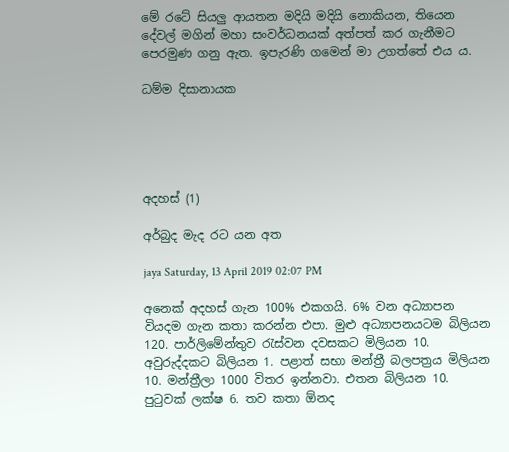මේ රටේ සියලු ආයතන මදියි මදියි නොකියන, තියෙන දේවල් මගින් මහා සංවර්ධනයක් අත්පත් කර ගැනීමට පෙරමුණ ගනු ඇත. ඉපැරණි ගමෙන් මා උගත්තේ එය ය.

ධම්ම දිසානායක





අදහස් (1)

අර්බුද මැද රට යන අත

jaya Saturday, 13 April 2019 02:07 PM

අනෙක් අදහස් ගැන 100% එකගයි. 6% වන අධ්‍යාපන වියදම ගැන කතා කරන්න එපා. මුළු අධ්‍යාපනයටම බිලියන 120. පාර්ලිමේන්තුව රැස්වන දවසකට මිලියන 10. අවුරුද්දකට බිලියන 1. පළාත් සභා මන්ත්‍රී බලපත්‍රය මිලියන 10. මන්ත්‍රීලා 1000 විතර ඉන්නවා. එතන බිලියන 10. පුටුවක් ලක්ෂ 6. තව කතා ඕනද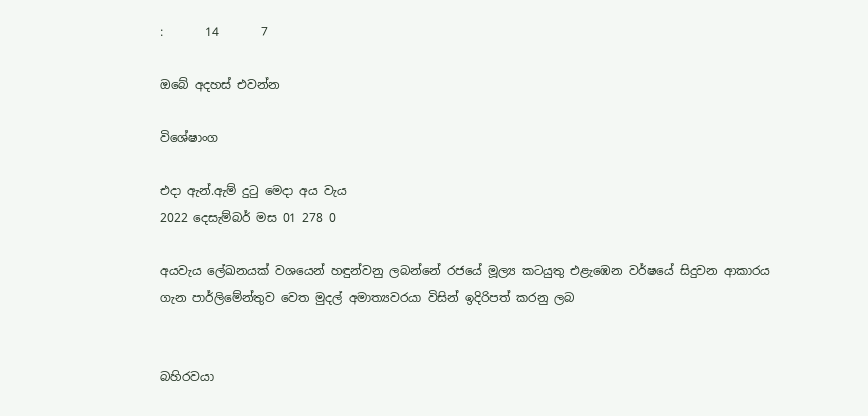:       14       7

ඔබේ අදහස් එවන්න

විශේෂාංග

එදා ඇන්.ඇම් දුටු මෙදා අය වැය
2022 දෙසැම්බර් මස 01 278 0

අයවැය ලේඛනයක් වශයෙන් හඳුන්වනු ලබන්නේ රජයේ මූල්‍ය කටයුතු එළැඹෙන වර්ෂයේ සිදුවන ආකාරය ගැන පාර්ලිමේන්තුව වෙත මුදල් අමාත්‍යවරයා විසින් ඉදිරිපත් කරනු ලබ


බහිරවයා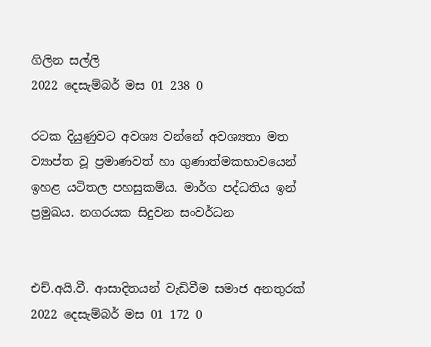ගිලින සල්ලි
2022 දෙසැම්බර් මස 01 238 0

රටක දියුණුවට අවශ්‍ය වන්නේ අවශ්‍යතා මත ව්‍යාප්ත වූ ප්‍රමාණවත් හා ගුණාත්මකභාවයෙන් ඉහළ යටිතල පහසුකම්ය. මාර්ග පද්ධතිය ඉන් ප්‍රමුඛය. නගරයක සිදුවන සංවර්ධන


එච්.අයි.වී. ආසාදිතයන් වැඩිවීම සමාජ අනතුරක්
2022 දෙසැම්බර් මස 01 172 0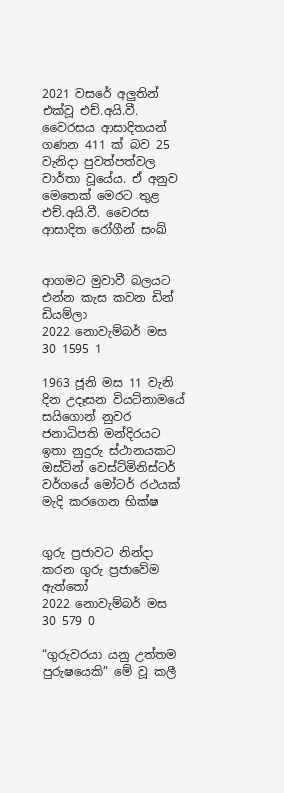2021 වසරේ අලුතින් එක්වූ එච්.අයි.වී. වෛරසය ආසාදිතයන් ගණන 411 ක් බව 25 වැනිදා පුවත්පත්වල වාර්තා වූයේය. ඒ අනුව මෙතෙක් මෙරට තුළ එච්.අයි.වී. වෛරස ආසාදිත රෝගීන් සංඛ්‍


ආගමට මුවාවී බලයට එන්න කැස කවන ඩින් ඩියම්ලා
2022 නොවැම්බර් මස 30 1595 1

1963 ජූනි මස 11 වැනි දින උදෑසන වියට්නාමයේ සයිගොන් නුවර ජනාධිපති මන්දිරයට ඉතා නුදුරු ස්ථානයකට ඔස්ටින් වෙස්ට්මිනිස්ටර් වර්ගයේ මෝටර් රථයක් මැදි කරගෙන භික්ෂ


ගුරු ප්‍රජාවට නින්දා කරන ගුරු ප්‍රජාවේම ඇත්තෝ
2022 නොවැම්බර් මස 30 579 0

“ගුරුවරයා යනු උත්තම පුරුෂයෙකි” මේ වූ කලී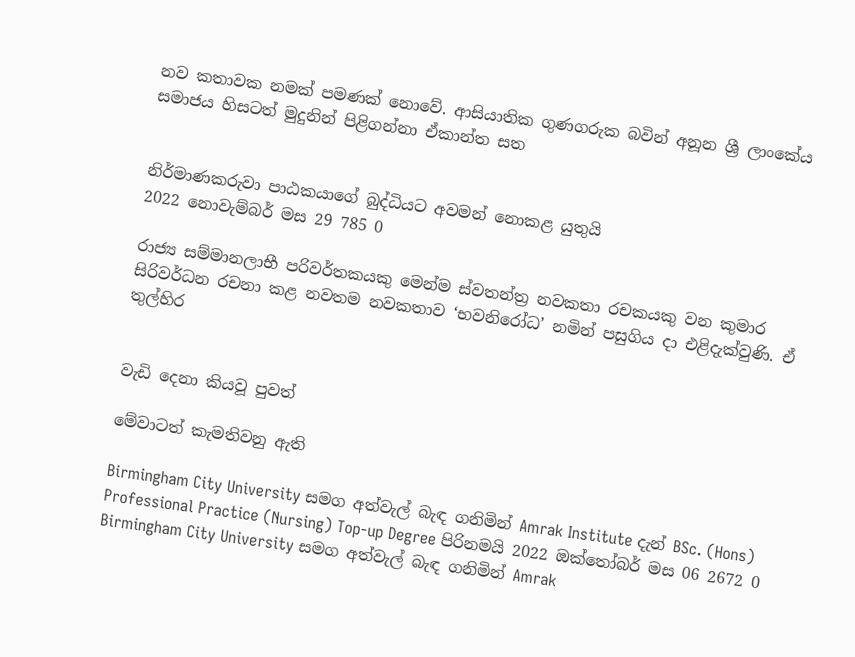නව කතාවක නමක් පමණක් නොවේ. ආසියාතික ගුණගරුක බවින් අනූන ශ්‍රී ලාංකේය සමාජය හිසටත් මුදුනින් පිළිගන්නා ඒකාන්ත සත


නිර්මාණකරුවා පාඨකයාගේ බුද්ධියට අවමන් නොකළ යුතුයි
2022 නොවැම්බර් මස 29 785 0

රාජ්‍ය සම්මානලාභී පරිවර්තකයකු මෙන්ම ස්වතන්ත්‍ර නවකතා රචකයකු වන කුමාර සිරිවර්ධන රචනා කළ නවතම නවකතාව ‘භවනිරෝධ’ නමින් පසුගිය දා එළිදැක්වුණි. ඒ තුල්හිර


වැඩි දෙනා කියවූ පුවත්

මේවාටත් කැමතිවනු ඇති

Birmingham City University සමග අත්වැල් බැඳ ගනිමින් Amrak Institute දැන් BSc. (Hons) Professional Practice (Nursing) Top-up Degree පිරිනමයි 2022 ඔක්තෝබර් මස 06 2672 0
Birmingham City University සමග අත්වැල් බැඳ ගනිමින් Amrak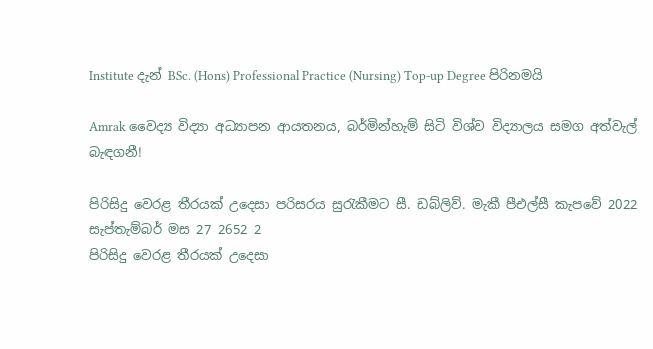Institute දැන් BSc. (Hons) Professional Practice (Nursing) Top-up Degree පිරිනමයි

Amrak වෛද්‍ය විද්‍යා අධ්‍යාපන ආයතනය, බර්මින්හැම් සිටි විශ්ව විද්‍යාලය සමග අත්වැල් බැඳගනී!

පිරිසිදු වෙරළ තීරයක් උදෙසා පරිසරය සුරැකීමට සී. ඩබ්ලිව්. මැකී පීඑල්සී කැපවේ 2022 සැප්තැම්බර් මස 27 2652 2
පිරිසිදු වෙරළ තීරයක් උදෙසා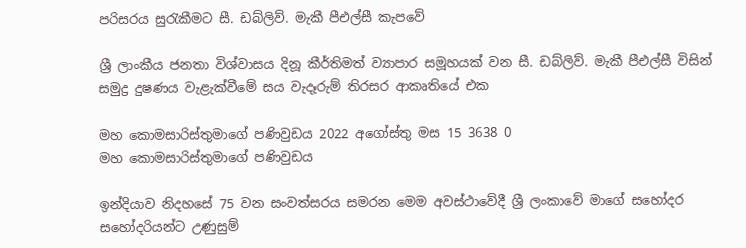පරිසරය සුරැකීමට සී. ඩබ්ලිව්. මැකී පීඑල්සී කැපවේ

ශ්‍රී ලාංකීය ජනතා විශ්වාසය දිනූ කීර්තිමත් ව්‍යාපාර සමූහයක් වන සී. ඩබ්ලිව්. මැකී පීඑල්සී විසින් සමුද්‍ර දුෂණය වැළැක්වීමේ සය වැදෑරුම් තිරසර ආකෘතියේ එක

මහ කොමසාරිස්තුමාගේ පණිවුඩය 2022 අගෝස්තු මස 15 3638 0
මහ කොමසාරිස්තුමාගේ පණිවුඩය

ඉන්දියාව නිදහසේ 75 වන සංවත්සරය සමරන මෙම අවස්ථාවේදී ශ්‍රී ලංකාවේ මාගේ සහෝදර සහෝදරියන්ට උණුසුම්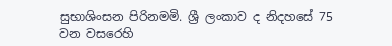සුභාශිංසන පිරිනමමි. ශ්‍රී ලංකාව ද නිදහසේ 75 වන වසරෙහි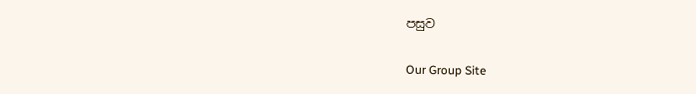පසුව

Our Group Site